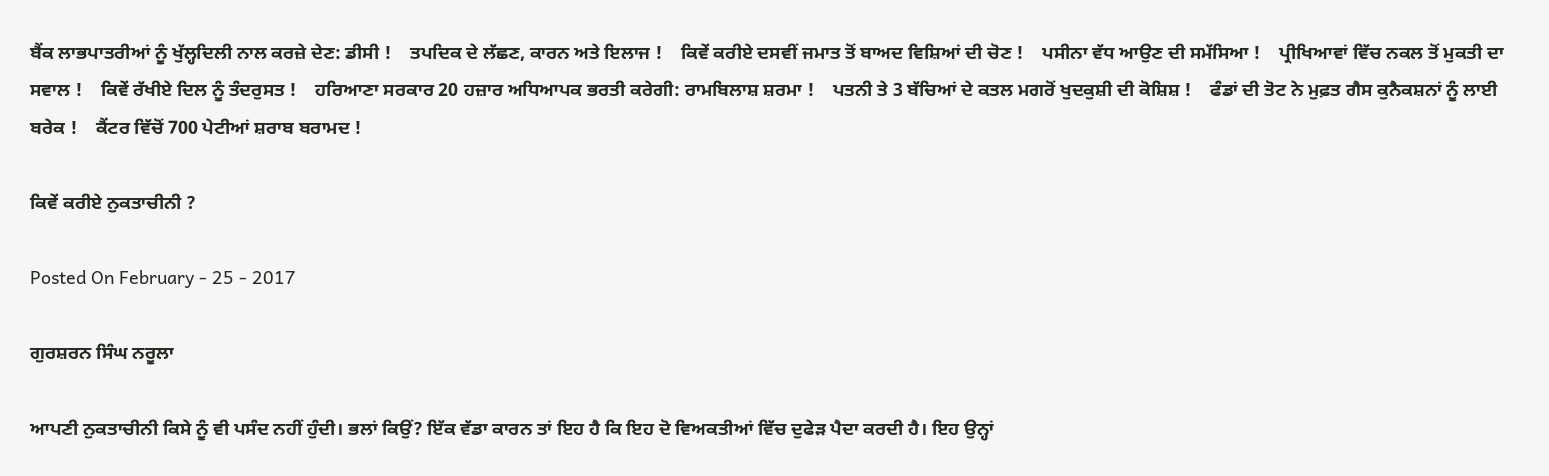ਬੈਂਕ ਲਾਭਪਾਤਰੀਆਂ ਨੂੰ ਖੁੱਲ੍ਹਦਿਲੀ ਨਾਲ ਕਰਜ਼ੇ ਦੇਣ: ਡੀਸੀ !    ਤਪਦਿਕ ਦੇ ਲੱਛਣ, ਕਾਰਨ ਅਤੇ ਇਲਾਜ !    ਕਿਵੇਂ ਕਰੀਏ ਦਸਵੀਂ ਜਮਾਤ ਤੋਂ ਬਾਅਦ ਵਿਸ਼ਿਆਂ ਦੀ ਚੋਣ !    ਪਸੀਨਾ ਵੱਧ ਆਉਣ ਦੀ ਸਮੱਸਿਆ !    ਪ੍ਰੀਖਿਆਵਾਂ ਵਿੱਚ ਨਕਲ ਤੋਂ ਮੁਕਤੀ ਦਾ ਸਵਾਲ !    ਕਿਵੇਂ ਰੱਖੀਏ ਦਿਲ ਨੂੰ ਤੰਦਰੁਸਤ !    ਹਰਿਆਣਾ ਸਰਕਾਰ 20 ਹਜ਼ਾਰ ਅਧਿਆਪਕ ਭਰਤੀ ਕਰੇਗੀ: ਰਾਮਬਿਲਾਸ਼ ਸ਼ਰਮਾ !    ਪਤਨੀ ਤੇ 3 ਬੱਚਿਆਂ ਦੇ ਕਤਲ ਮਗਰੋਂ ਖੁਦਕੁਸ਼ੀ ਦੀ ਕੋਸ਼ਿਸ਼ !    ਫੰਡਾਂ ਦੀ ਤੋਟ ਨੇ ਮੁਫ਼ਤ ਗੈਸ ਕੁਨੈਕਸ਼ਨਾਂ ਨੂੰ ਲਾਈ ਬਰੇਕ !    ਕੈਂਟਰ ਵਿੱਚੋਂ 700 ਪੇਟੀਆਂ ਸ਼ਰਾਬ ਬਰਾਮਦ !

ਕਿਵੇਂ ਕਰੀਏ ਨੁਕਤਾਚੀਨੀ ?

Posted On February - 25 - 2017

ਗੁਰਸ਼ਰਨ ਸਿੰਘ ਨਰੂਲਾ

ਆਪਣੀ ਨੁਕਤਾਚੀਨੀ ਕਿਸੇ ਨੂੰ ਵੀ ਪਸੰਦ ਨਹੀਂ ਹੁੰਦੀ। ਭਲਾਂ ਕਿਉਂ? ਇੱਕ ਵੱਡਾ ਕਾਰਨ ਤਾਂ ਇਹ ਹੈ ਕਿ ਇਹ ਦੋ ਵਿਅਕਤੀਆਂ ਵਿੱਚ ਦੁਫੇੜ ਪੈਦਾ ਕਰਦੀ ਹੈ। ਇਹ ਉਨ੍ਹਾਂ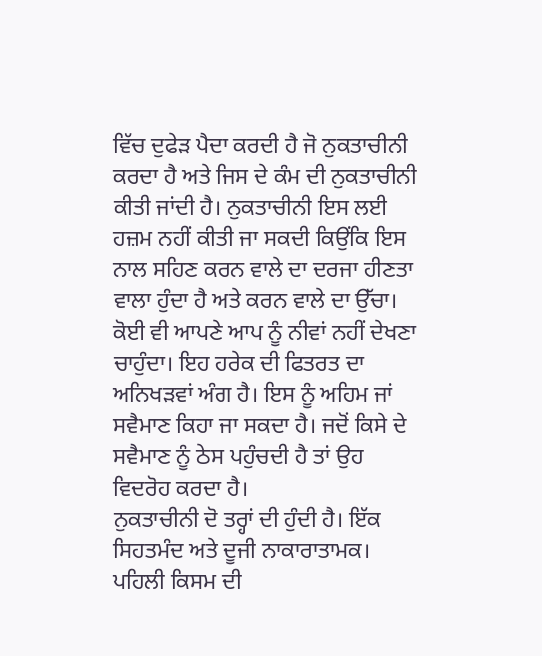ਵਿੱਚ ਦੁਫੇੜ ਪੈਦਾ ਕਰਦੀ ਹੈ ਜੋ ਨੁਕਤਾਚੀਨੀ ਕਰਦਾ ਹੈ ਅਤੇ ਜਿਸ ਦੇ ਕੰਮ ਦੀ ਨੁਕਤਾਚੀਨੀ ਕੀਤੀ ਜਾਂਦੀ ਹੈ। ਨੁਕਤਾਚੀਨੀ ਇਸ ਲਈ ਹਜ਼ਮ ਨਹੀਂ ਕੀਤੀ ਜਾ ਸਕਦੀ ਕਿਉਂਕਿ ਇਸ ਨਾਲ ਸਹਿਣ ਕਰਨ ਵਾਲੇ ਦਾ ਦਰਜਾ ਹੀਣਤਾ ਵਾਲਾ ਹੁੰਦਾ ਹੈ ਅਤੇ ਕਰਨ ਵਾਲੇ ਦਾ ਉੱਚਾ। ਕੋਈ ਵੀ ਆਪਣੇ ਆਪ ਨੂੰ ਨੀਵਾਂ ਨਹੀਂ ਦੇਖਣਾ ਚਾਹੁੰਦਾ। ਇਹ ਹਰੇਕ ਦੀ ਫਿਤਰਤ ਦਾ ਅਨਿਖੜਵਾਂ ਅੰਗ ਹੈ। ਇਸ ਨੂੰ ਅਹਿਮ ਜਾਂ ਸਵੈਮਾਣ ਕਿਹਾ ਜਾ ਸਕਦਾ ਹੈ। ਜਦੋਂ ਕਿਸੇ ਦੇ ਸਵੈਮਾਣ ਨੂੰ ਠੇਸ ਪਹੁੰਚਦੀ ਹੈ ਤਾਂ ਉਹ ਵਿਦਰੋਹ ਕਰਦਾ ਹੈ।
ਨੁਕਤਾਚੀਨੀ ਦੋ ਤਰ੍ਹਾਂ ਦੀ ਹੁੰਦੀ ਹੈ। ਇੱਕ ਸਿਹਤਮੰਦ ਅਤੇ ਦੂਜੀ ਨਾਕਾਰਾਤਾਮਕ। ਪਹਿਲੀ ਕਿਸਮ ਦੀ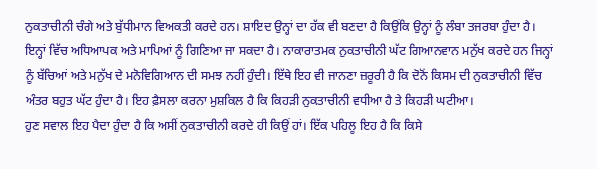ਨੁਕਤਾਚੀਨੀ ਚੰਗੇ ਅਤੇ ਬੁੱਧੀਮਾਨ ਵਿਅਕਤੀ ਕਰਦੇ ਹਨ। ਸ਼ਾਇਦ ਉਨ੍ਹਾਂ ਦਾ ਹੱਕ ਵੀ ਬਣਦਾ ਹੈ ਕਿਉਂਕਿ ਉਨ੍ਹਾਂ ਨੂੰ ਲੰਬਾ ਤਜਰਬਾ ਹੁੰਦਾ ਹੈ। ਇਨ੍ਹਾਂ ਵਿੱਚ ਅਧਿਆਪਕ ਅਤੇ ਮਾਪਿਆਂ ਨੂੰ ਗਿਣਿਆ ਜਾ ਸਕਦਾ ਹੈ। ਨਾਕਾਰਾਤਮਕ ਨੁਕਤਾਚੀਨੀ ਘੱਟ ਗਿਆਨਵਾਨ ਮਨੁੱਖ ਕਰਦੇ ਹਨ ਜਿਨ੍ਹਾਂ ਨੂੰ ਬੱਚਿਆਂ ਅਤੇ ਮਨੁੱਖ ਦੇ ਮਨੋਵਿਗਿਆਨ ਦੀ ਸਮਝ ਨਹੀਂ ਹੁੰਦੀ। ਇੱਥੇ ਇਹ ਵੀ ਜਾਨਣਾ ਜ਼ਰੂਰੀ ਹੈ ਕਿ ਦੋਨੋਂ ਕਿਸਮ ਦੀ ਨੁਕਤਾਚੀਨੀ ਵਿੱਚ ਅੰਤਰ ਬਹੁਤ ਘੱਟ ਹੁੰਦਾ ਹੈ। ਇਹ ਫ਼ੈਸਲਾ ਕਰਨਾ ਮੁਸ਼ਕਿਲ ਹੈ ਕਿ ਕਿਹੜੀ ਨੁਕਤਾਚੀਨੀ ਵਧੀਆ ਹੈ ਤੇ ਕਿਹੜੀ ਘਟੀਆ।
ਹੁਣ ਸਵਾਲ ਇਹ ਪੈਦਾ ਹੁੰਦਾ ਹੈ ਕਿ ਅਸੀਂ ਨੁਕਤਾਚੀਨੀ ਕਰਦੇ ਹੀ ਕਿਉਂ ਹਾਂ। ਇੱਕ ਪਹਿਲੂ ਇਹ ਹੈ ਕਿ ਕਿਸੇ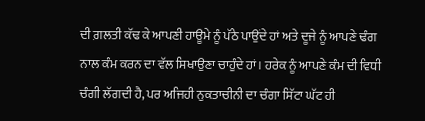ਦੀ ਗ਼ਲਤੀ ਕੱਢ ਕੇ ਆਪਣੀ ਹਾਊਮੇ ਨੂੰ ਪੱਠੇ ਪਾਉਂਦੇ ਹਾਂ ਅਤੇ ਦੂਜੇ ਨੂੰ ਆਪਣੇ ਢੰਗ ਨਾਲ ਕੰਮ ਕਰਨ ਦਾ ਵੱਲ ਸਿਖਾਉਣਾ ਚਾਹੁੰਦੇ ਹਾਂ। ਹਰੇਕ ਨੂੰ ਆਪਣੇ ਕੰਮ ਦੀ ਵਿਧੀ ਚੰਗੀ ਲੱਗਦੀ ਹੈ, ਪਰ ਅਜਿਹੀ ਨੁਕਤਾਚੀਨੀ ਦਾ ਚੰਗਾ ਸਿੱਟਾ ਘੱਟ ਹੀ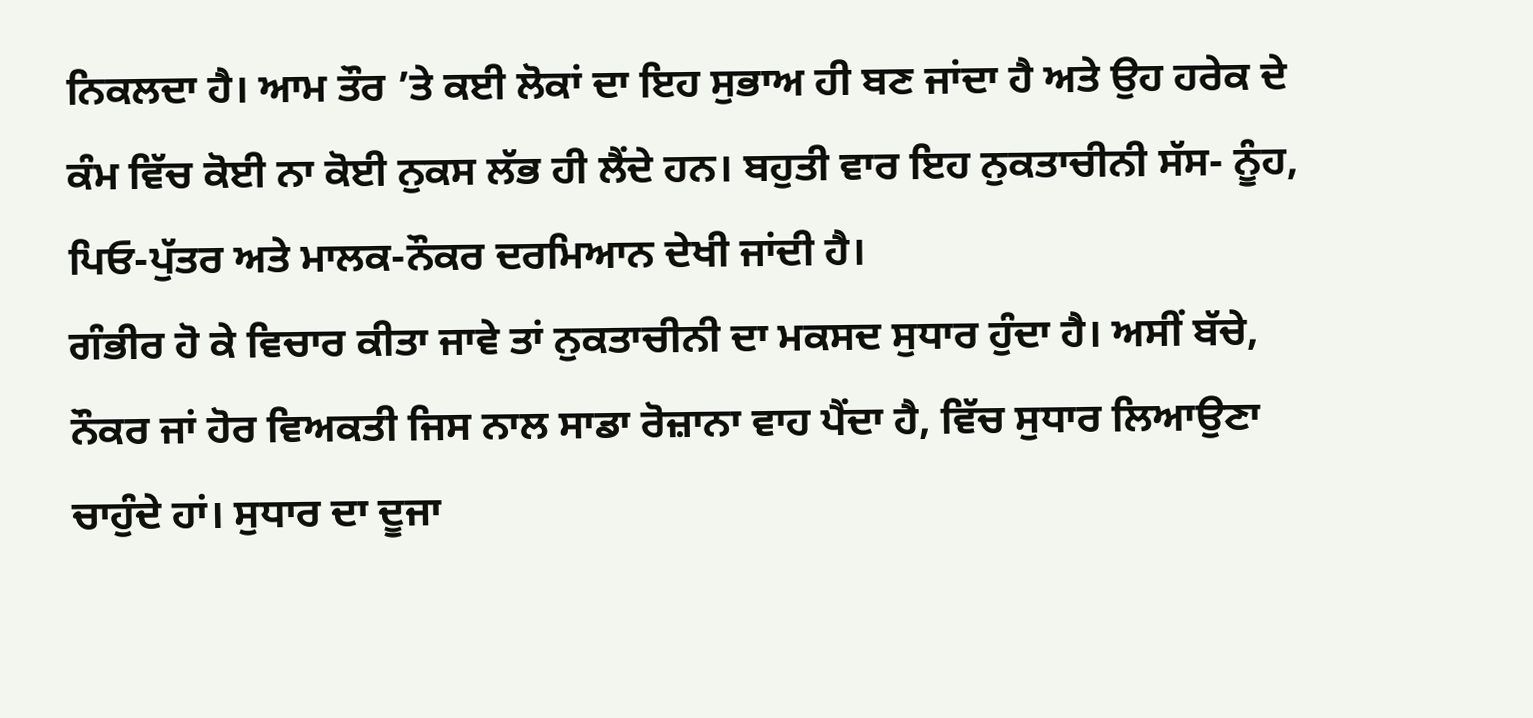ਨਿਕਲਦਾ ਹੈ। ਆਮ ਤੌਰ ’ਤੇ ਕਈ ਲੋਕਾਂ ਦਾ ਇਹ ਸੁਭਾਅ ਹੀ ਬਣ ਜਾਂਦਾ ਹੈ ਅਤੇ ਉਹ ਹਰੇਕ ਦੇ ਕੰਮ ਵਿੱਚ ਕੋਈ ਨਾ ਕੋਈ ਨੁਕਸ ਲੱਭ ਹੀ ਲੈਂਦੇ ਹਨ। ਬਹੁਤੀ ਵਾਰ ਇਹ ਨੁਕਤਾਚੀਨੀ ਸੱਸ- ਨੂੰਹ, ਪਿਓ-ਪੁੱਤਰ ਅਤੇ ਮਾਲਕ-ਨੌਕਰ ਦਰਮਿਆਨ ਦੇਖੀ ਜਾਂਦੀ ਹੈ।
ਗੰਭੀਰ ਹੋ ਕੇ ਵਿਚਾਰ ਕੀਤਾ ਜਾਵੇ ਤਾਂ ਨੁਕਤਾਚੀਨੀ ਦਾ ਮਕਸਦ ਸੁਧਾਰ ਹੁੰਦਾ ਹੈ। ਅਸੀਂ ਬੱਚੇ, ਨੌਕਰ ਜਾਂ ਹੋਰ ਵਿਅਕਤੀ ਜਿਸ ਨਾਲ ਸਾਡਾ ਰੋਜ਼ਾਨਾ ਵਾਹ ਪੈਂਦਾ ਹੈ, ਵਿੱਚ ਸੁਧਾਰ ਲਿਆਉਣਾ ਚਾਹੁੰਦੇ ਹਾਂ। ਸੁਧਾਰ ਦਾ ਦੂਜਾ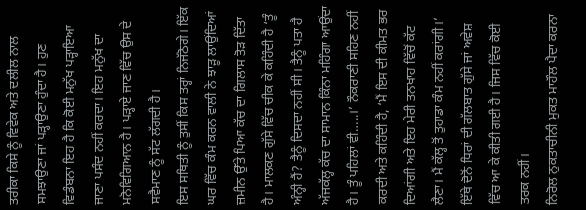ਤਰੀਕਾ ਕਿਸੇ ਨੂੰ ਵਿਵੇਕ ਅਤੇ ਦਲੀਲ ਨਾਲ ਸਮਝਾਉਣਾ ਜਾਂ ਪੜ੍ਹਾਉਣਾ ਹੁੰਦਾ ਹੈ। ਹੁਣ ਵਿਡੰਬਨਾ ਇਹ ਹੈ ਕਿ ਕੋਈ ਮਨੁੱਖ ਪੜ੍ਹਾਇਆ ਜਾਣਾ ਪਸੰਦ ਨਹੀਂ ਕਰਦਾ। ਇਹ ਮਨੁੱਖ ਦਾ ਮਨੋਵਿਗਿਆਨ ਹੈ। ਪੜ੍ਹਾਏ ਜਾਣ ਵਿੱਚ ਉਸ ਦੇ ਸਵੈਮਾਣ ਨੂੰ ਸੱਟ ਲੱਗਦੀ ਹੈ।
ਇਸ ਸਥਿਤੀ ਨੂੰ ਤੁਸੀਂ ਕਿਸ ਤਰ੍ਹਾਂ ਨਿਜੱਠੋਗੇ। ਇੱਕ ਘਰ ਵਿੱਚ ਕੰਮ ਕਰਨ ਵਾਲੀ ਨੇ ਝਾੜੂ ਲਾਉਂਦਿਆਂ ਜ਼ਮੀਨ ਉੱਤੇ ਪਿਆ ਕੱਚ ਦਾ ਗਿਲਾਸ ਤੋੜ ਦਿੱਤਾ ਹੈ। ਮਾਲਕਣ ਗੁੱਸੇ ਵਿੱਚ ਚੀਕ ਕੇ ਕਹਿੰਦੀ ਹੈ ‘ਤੂੰ ਅੰਨ੍ਹੀ ਹੈਂ? ਤੈਨੂੰ ਦਿਸਦਾ ਨਹੀਂ ਸੀ। ਤੈਨੂੰ ਪਤਾ ਹੈ ਅੱਜਕੱਲ੍ਹ ਕੱਚ ਦਾ ਸਾਮਾਨ ਕਿੰਨਾ ਮਹਿੰਗਾ ਆਉਂਦਾ ਹੈ। ਤੂੰ ਪਹਿਲਾਂ ਵੀ…..।’ ਨੌਕਰਾਣੀ ਸਹਿਣ ਨਹੀਂ ਕਰਦੀ ਅਤੇ ਕਹਿੰਦੀ ਹੈ, ‘ਮੈਂ ਇਸ ਦੀ ਕੀਮਤ ਭਰ ਦਿਆਂਗੀ ਅਤੇ ਇਹ ਮੇਰੀ ਤਨਖਾਹ ਵਿੱਚੋਂ ਕੱਟ ਲੈਣਾ। ਮੈਂ ਕੱਲ੍ਹ ਤੋਂ ਤੁਹਾਡਾ ਕੰਮ ਨਹੀਂ ਕਰਾਂਗੀ।’ ਇੱਥੇ ਦੋਨੋਂ ਧਿਰਾਂ ਦੀ ਗੱਲਬਾਤ ਗੁੱਸੇ ਜਾਂ ਅਵੇਸ਼ ਵਿੱਚ ਆ ਕੇ ਕੀਤੀ ਗਈ ਹੈ। ਜਿਸ ਵਿੱਚ ਕੋਈ ਤਰਕ ਨਹੀਂ।
ਨਿਰੋਲ ਨੁਕਤਾਚੀਨੀ ਮੁਕਤ ਮਾਹੌਲ ਪੈਦਾ ਕਰਨਾ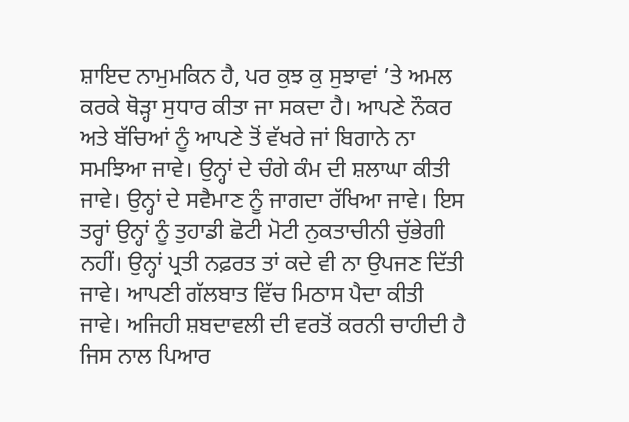ਸ਼ਾਇਦ ਨਾਮੁਮਕਿਨ ਹੈ, ਪਰ ਕੁਝ ਕੁ ਸੁਝਾਵਾਂ ’ਤੇ ਅਮਲ ਕਰਕੇ ਥੋੜ੍ਹਾ ਸੁਧਾਰ ਕੀਤਾ ਜਾ ਸਕਦਾ ਹੈ। ਆਪਣੇ ਨੌਕਰ ਅਤੇ ਬੱਚਿਆਂ ਨੂੰ ਆਪਣੇ ਤੋਂ ਵੱਖਰੇ ਜਾਂ ਬਿਗਾਨੇ ਨਾ ਸਮਝਿਆ ਜਾਵੇ। ਉਨ੍ਹਾਂ ਦੇ ਚੰਗੇ ਕੰਮ ਦੀ ਸ਼ਲਾਘਾ ਕੀਤੀ ਜਾਵੇ। ਉਨ੍ਹਾਂ ਦੇ ਸਵੈਮਾਣ ਨੂੰ ਜਾਗਦਾ ਰੱਖਿਆ ਜਾਵੇ। ਇਸ ਤਰ੍ਹਾਂ ਉਨ੍ਹਾਂ ਨੂੰ ਤੁਹਾਡੀ ਛੋਟੀ ਮੋਟੀ ਨੁਕਤਾਚੀਨੀ ਚੁੱਭੇਗੀ ਨਹੀਂ। ਉਨ੍ਹਾਂ ਪ੍ਰਤੀ ਨਫ਼ਰਤ ਤਾਂ ਕਦੇ ਵੀ ਨਾ ਉਪਜਣ ਦਿੱਤੀ ਜਾਵੇ। ਆਪਣੀ ਗੱਲਬਾਤ ਵਿੱਚ ਮਿਠਾਸ ਪੈਦਾ ਕੀਤੀ ਜਾਵੇ। ਅਜਿਹੀ ਸ਼ਬਦਾਵਲੀ ਦੀ ਵਰਤੋਂ ਕਰਨੀ ਚਾਹੀਦੀ ਹੈ ਜਿਸ ਨਾਲ ਪਿਆਰ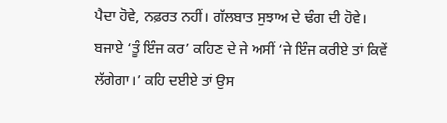ਪੈਦਾ ਹੋਵੇ, ਨਫ਼ਰਤ ਨਹੀਂ। ਗੱਲਬਾਤ ਸੁਝਾਅ ਦੇ ਢੰਗ ਦੀ ਹੋਵੇ। ਬਜਾਏ ‘ਤੂੰ ਇੰਜ ਕਰ’ ਕਹਿਣ ਦੇ ਜੇ ਅਸੀਂ ‘ਜੇ ਇੰਜ ਕਰੀਏ ਤਾਂ ਕਿਵੇਂ ਲੱਗੇਗਾ।’ ਕਹਿ ਦਈਏ ਤਾਂ ਉਸ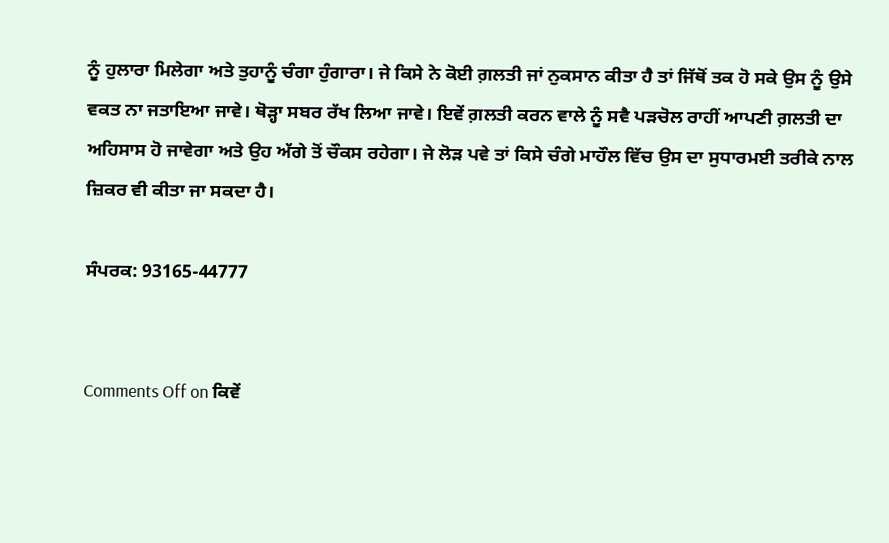ਨੂੰ ਹੁਲਾਰਾ ਮਿਲੇਗਾ ਅਤੇ ਤੁਹਾਨੂੰ ਚੰਗਾ ਹੁੰਗਾਰਾ। ਜੇ ਕਿਸੇ ਨੇ ਕੋਈ ਗ਼ਲਤੀ ਜਾਂ ਨੁਕਸਾਨ ਕੀਤਾ ਹੈ ਤਾਂ ਜਿੱਥੋਂ ਤਕ ਹੋ ਸਕੇ ਉਸ ਨੂੰ ਉਸੇ ਵਕਤ ਨਾ ਜਤਾਇਆ ਜਾਵੇ। ਥੋੜ੍ਹਾ ਸਬਰ ਰੱਖ ਲਿਆ ਜਾਵੇ। ਇਵੇਂ ਗ਼ਲਤੀ ਕਰਨ ਵਾਲੇ ਨੂੰ ਸਵੈ ਪੜਚੋਲ ਰਾਹੀਂ ਆਪਣੀ ਗ਼ਲਤੀ ਦਾ ਅਹਿਸਾਸ ਹੋ ਜਾਵੇਗਾ ਅਤੇ ਉਹ ਅੱਗੇ ਤੋਂ ਚੌਕਸ ਰਹੇਗਾ। ਜੇ ਲੋੜ ਪਵੇ ਤਾਂ ਕਿਸੇ ਚੰਗੇ ਮਾਹੌਲ ਵਿੱਚ ਉਸ ਦਾ ਸੁਧਾਰਮਈ ਤਰੀਕੇ ਨਾਲ ਜ਼ਿਕਰ ਵੀ ਕੀਤਾ ਜਾ ਸਕਦਾ ਹੈ।

ਸੰਪਰਕ: 93165-44777


Comments Off on ਕਿਵੇਂ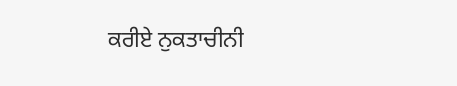ਕਰੀਏ ਨੁਕਤਾਚੀਨੀ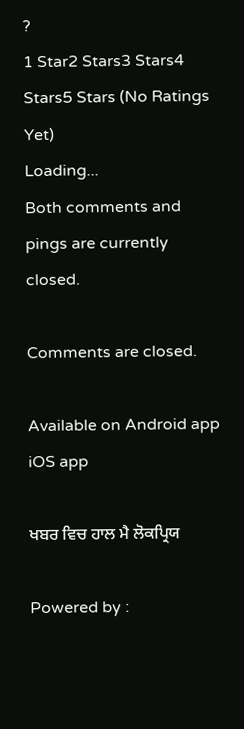?
1 Star2 Stars3 Stars4 Stars5 Stars (No Ratings Yet)
Loading...
Both comments and pings are currently closed.

Comments are closed.

Available on Android app iOS app

ਖਬਰ ਵਿਚ ਹਾਲ ਮੈ ਲੋਕਪ੍ਰਿਯ

Powered by :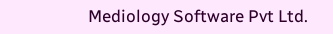Mediology Software Pvt Ltd.